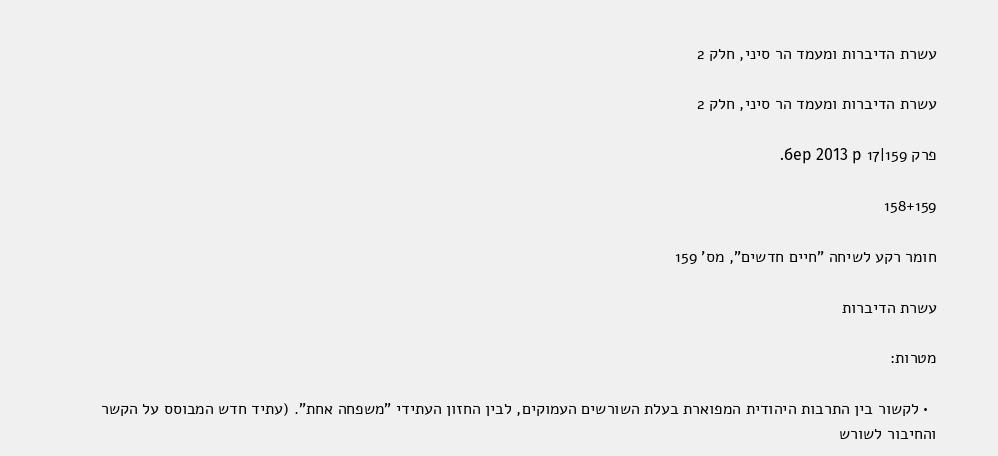עשרת הדיברות ומעמד הר סיני, חלק 2

עשרת הדיברות ומעמד הר סיני, חלק 2

פרק 159|17 бер 2013 р.

158+159

חומר רקע לשיחה "חיים חדשים", מס' 159

עשרת הדיברות

מטרות:

  • לקשור בין התרבות היהודית המפוארת בעלת השורשים העמוקים, לבין החזון העתידי "משפחה אחת". (עתיד חדש המבוסס על הקשר והחיבור לשורש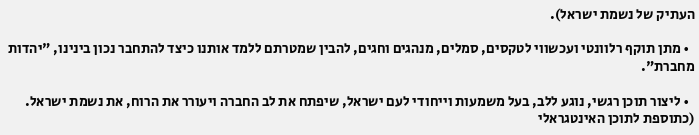העתיק של נשמת ישראל).

  • מתן תוקף רלוונטי ועכשווי לטקסים, סמלים, מנהגים וחגים, להבין שמטרתם ללמד אותנו כיצד להתחבר נכון בינינו, "יהדות מחברת".

  • ליצור תוכן רגשי, נוגע ללב, בעל משמעות וייחודי לעם ישראל, שיפתח את לב החברה ויעורר את הרוח, את נשמת ישראל. (כתוספת לתוכן האינטגראלי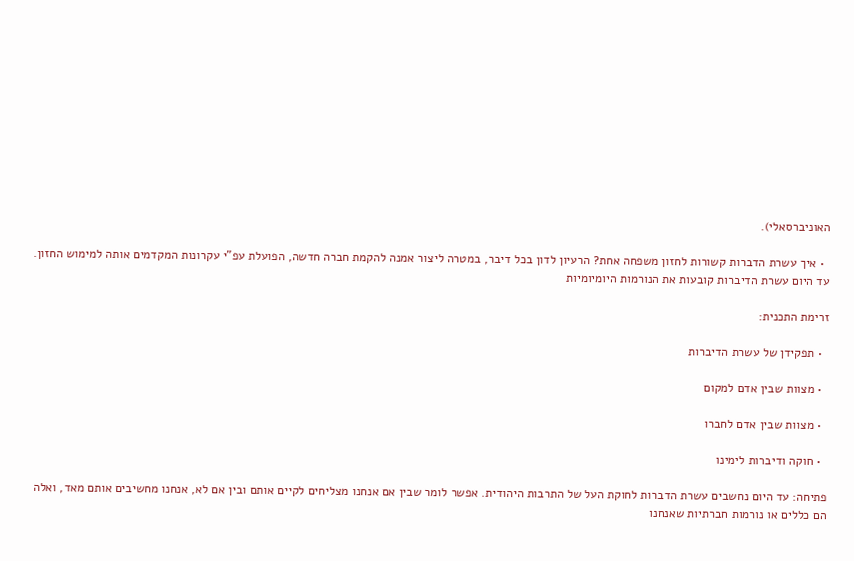האוניברסאלי).

  • איך עשרת הדברות קשורות לחזון משפחה אחת? הרעיון לדון בכל דיבר, במטרה ליצור אמנה להקמת חברה חדשה, הפועלת עפ"י עקרונות המקדמים אותה למימוש החזון. עד היום עשרת הדיברות קובעות את הנורמות היומיומיות

זרימת התכנית:

  • תפקידן של עשרת הדיברות

  • מצוות שבין אדם למקום

  • מצוות שבין אדם לחברו

  • חוקה ודיברות לימינו

פתיחה: עד היום נחשבים עשרת הדברות לחוקת העל של התרבות היהודית. אפשר לומר שבין אם אנחנו מצליחים לקיים אותם ובין אם לא, אנחנו מחשיבים אותם מאד, ואלה הם כללים או נורמות חברתיות שאנחנו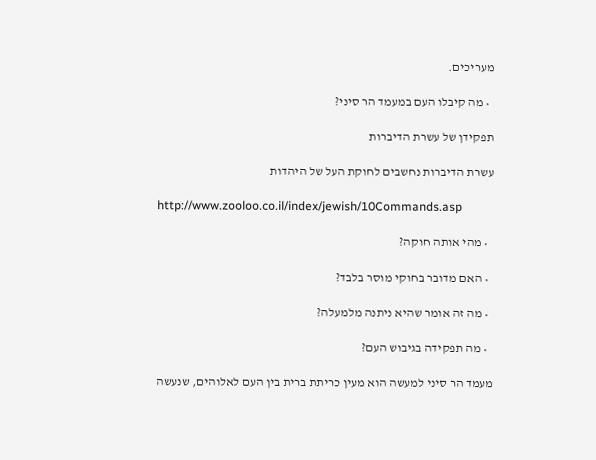מעריכים.

  • מה קיבלו העם במעמד הר סיני?

תפקידן של עשרת הדיברות

עשרת הדיברות נחשבים לחוקת העל של היהדות

http://www.zooloo.co.il/index/jewish/10Commands.asp

  • מהי אותה חוקה?

  • האם מדובר בחוקי מוסר בלבד?

  • מה זה אומר שהיא ניתנה מלמעלה?

  • מה תפקידה בגיבוש העם?

מעמד הר סיני למעשה הוא מעין כריתת ברית בין העם לאלוהים, שנעשה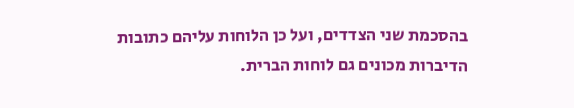בהסכמת שני הצדדים, ועל כן הלוחות עליהם כתובות הדיברות מכונים גם לוחות הברית.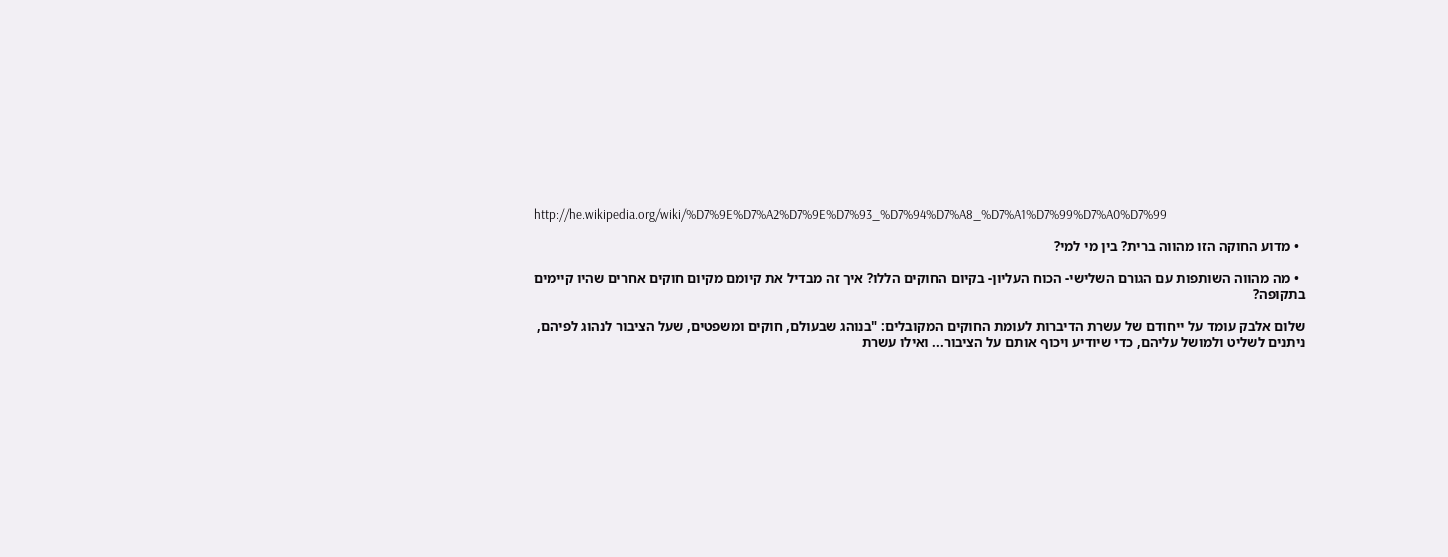http://he.wikipedia.org/wiki/%D7%9E%D7%A2%D7%9E%D7%93_%D7%94%D7%A8_%D7%A1%D7%99%D7%A0%D7%99

  • מדוע החוקה הזו מהווה ברית? בין מי למי?

  • מה מהווה השותפות עם הגורם השלישי- הכוח העליון- בקיום החוקים הללו? איך זה מבדיל את קיומם מקיום חוקים אחרים שהיו קיימים בתקופה?

שלום אלבק עומד על ייחודם של עשרת הדיברות לעומת החוקים המקובלים: "בנוהג שבעולם, חוקים ומשפטים, שעל הציבור לנהוג לפיהם, ניתנים לשליט ולמושל עליהם, כדי שיודיע ויכוף אותם על הציבור... ואילו עשרת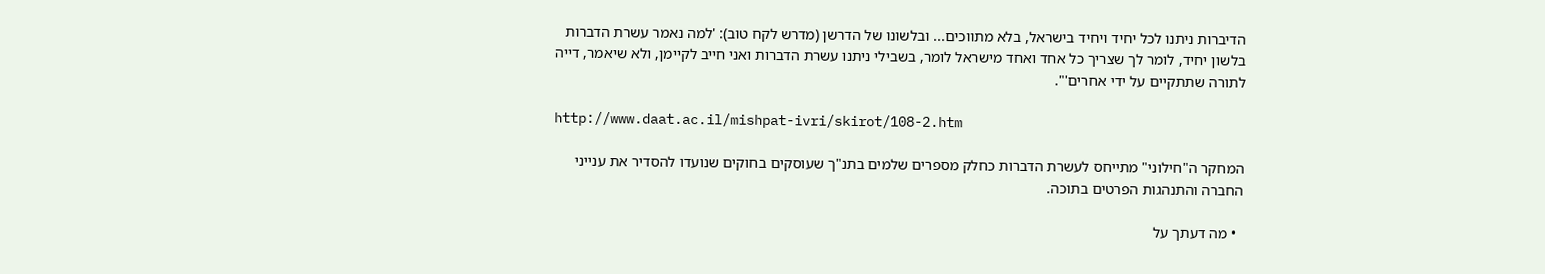הדיברות ניתנו לכל יחיד ויחיד בישראל, בלא מתווכים... ובלשונו של הדרשן (מדרש לקח טוב): 'למה נאמר עשרת הדברות בלשון יחיד, לומר לך שצריך כל אחד ואחד מישראל לומר, בשבילי ניתנו עשרת הדברות ואני חייב לקיימן, ולא שיאמר, דייה לתורה שתתקיים על ידי אחרים'".

http://www.daat.ac.il/mishpat-ivri/skirot/108-2.htm

המחקר ה"חילוני" מתייחס לעשרת הדברות כחלק מספרים שלמים בתנ"ך שעוסקים בחוקים שנועדו להסדיר את ענייני החברה והתנהגות הפרטים בתוכה.

  • מה דעתך על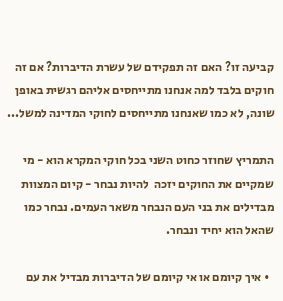קביעה זו? האם זה תפקידם של עשרת הדיברות? אם זה חוקים בלבד למה אנחנו מתייחסים אליהם רגשית באופן שונה, לא כמו שאנחנו מתייחסים לחוקי המדינה למשל...

התמריץ שחוזר כחוט השני בכל חוקי המקרא הוא - מי שמקיים את החוקים יזכה  להיות נבחר - קיום המצוות מבדילים את בני העם הנבחר משאר העמים. נבחר כמו שהאל הוא יחיד ונבחר.

  • איך קיומם או אי קיומם של הדיברות מבדיל את עם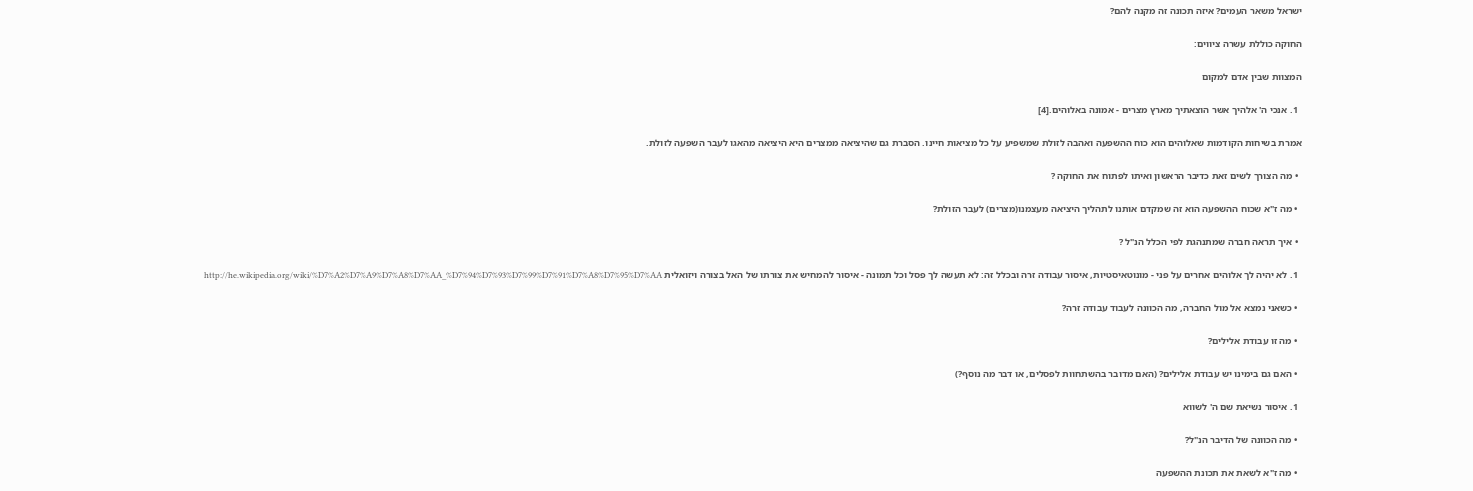ישראל משאר העמים? איזה תכונה זה מקנה להם?

החוקה כוללת עשרה ציווים:

המצוות שבין אדם למקום

  1. אנכי ה' אלהיך אשר הוצאתיך מארץ מצרים - אמונה באלוהים.[4]

אמרת בשיחות הקודמות שאלוהים הוא כוח ההשפעה ואהבה לזולת שמשפיע על כל מציאות חיינו. הסברת גם שהיציאה ממצרים היא היציאה מהאגו לעבר השפעה לזולת.

  • מה הצורך לשים זאת כדיבר הראשון ואיתו לפתוח את החוקה ?

  • מה ז"א שכוח ההשפעה הוא זה שמקדם אותנו לתהליך היציאה מעצמנו(מצרים) לעבר הזולת?

  • איך תראה חברה שמתנהגת לפי הכלל הנ"ל ?

  1. לא יהיה לך אלוהים אחרים על פני - מונוטאיסטיות, איסור עבודה זרה ובכלל זה: לא תעשה לך פסל וכל תמונה - איסור להמחיש את צורתו של האל בצורה ויזואלית http://he.wikipedia.org/wiki/%D7%A2%D7%A9%D7%A8%D7%AA_%D7%94%D7%93%D7%99%D7%91%D7%A8%D7%95%D7%AA

  • כשאני נמצא אל מול החברה, מה הכוונה לעבוד עבודה זרה?

  • מה זו עבודת אלילים?

  • האם גם בימינו יש עבודת אלילים? (האם מדובר בהשתחוות לפסלים, או דבר מה נוסף?)

  1. איסור נשיאת שם ה' לשווא

  • מה הכוונה של הדיבר הנ"ל?

  • מה ז"א לשאת את תכונת ההשפעה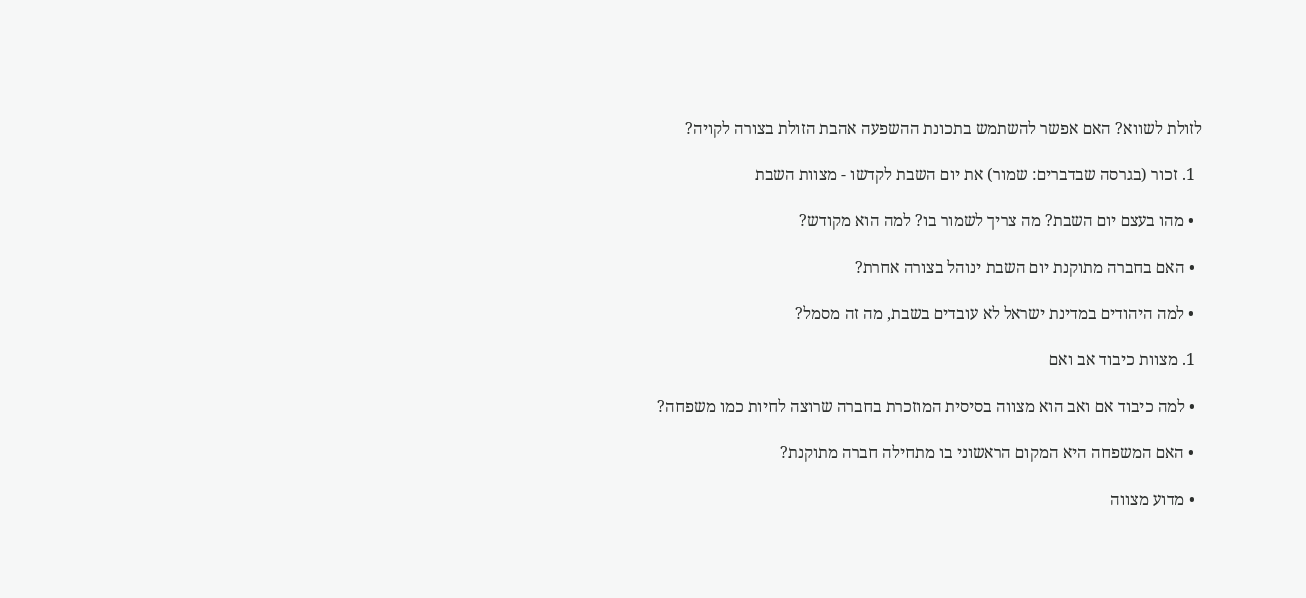לזולת לשווא? האם אפשר להשתמש בתכונת ההשפעה אהבת הזולת בצורה לקויה?

  1. זכור (בגרסה שבדברים: שמור) את יום השבת לקדשו - מצוות השבת

  • מהו בעצם יום השבת? מה צריך לשמור בו? למה הוא מקודש?

  • האם בחברה מתוקנת יום השבת ינוהל בצורה אחרת?

  • למה היהודים במדינת ישראל לא עובדים בשבת, מה זה מסמל?

  1. מצוות כיבוד אב ואם

  • למה כיבוד אם ואב הוא מצווה בסיסית המוזכרת בחברה שרוצה לחיות כמו משפחה?

  • האם המשפחה היא המקום הראשוני בו מתחילה חברה מתוקנת?

  • מדוע מצווה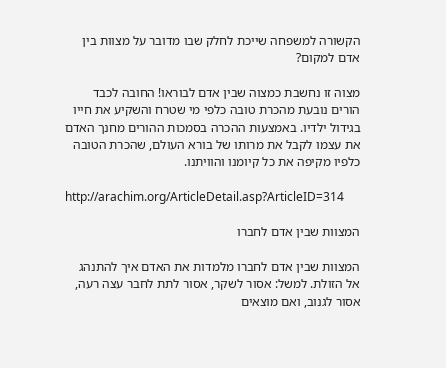הקשורה למשפחה שייכת לחלק שבו מדובר על מצוות בין אדם למקום?

מצוה זו נחשבת כמצוה שבין אדם לבוראו! החובה לכבד הורים נובעת מהכרת טובה כלפי מי שטרח והשקיע את חייו בגידול ילדיו. באמצעות ההכרה בסמכות ההורים מחנך האדם את עצמו לקבל את מרותו של בורא העולם, שהכרת הטובה כלפיו מקיפה את כל קיומנו והוויתנו.

http://arachim.org/ArticleDetail.asp?ArticleID=314

המצוות שבין אדם לחברו

המצוות שבין אדם לחברו מלמדות את האדם איך להתנהג אל הזולת. למשל: אסור לשקר, אסור לתת לחבר עצה רעה, אסור לגנוב, ואם מוצאים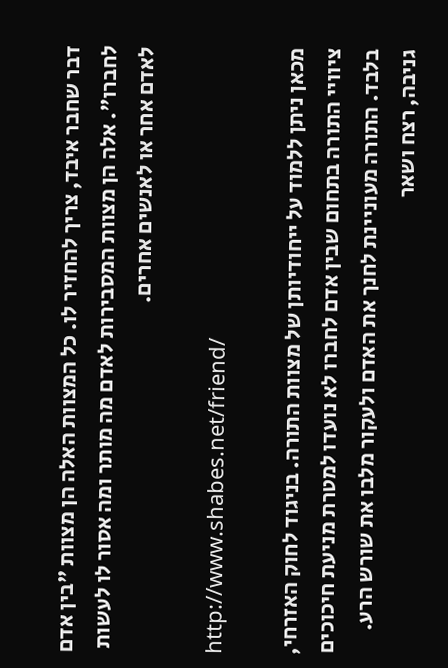דבר שחבר איבד, צריך להחזיר לו. כל המצוות האלה הן מצוות "בין אדם לחברו". אלה הן מצוות המסבירות לאדם מה מותר ומה אסור לו לעשות לאדם אחר או לאנשים אחרים.

http://www.shabes.net/friend/

מכאן ניתן ללמוד על ייחודיותן של מצוות התורה. בניגוד לחוק האזרחי, ציוויי התורה בתחום שבין אדם לחברו לא נועדו למטרת מניעת חיכוכים בלבד. התורה מעוניינת לחנך את האדם ולעקור מלבו את שורש הרע. גניבה, רצח ושאר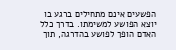הפשעים אינם מתחילים ברגע בו יוצא הפושע למשימתו. בדרך כלל האדם הופך לפושע בהדרגה, תוך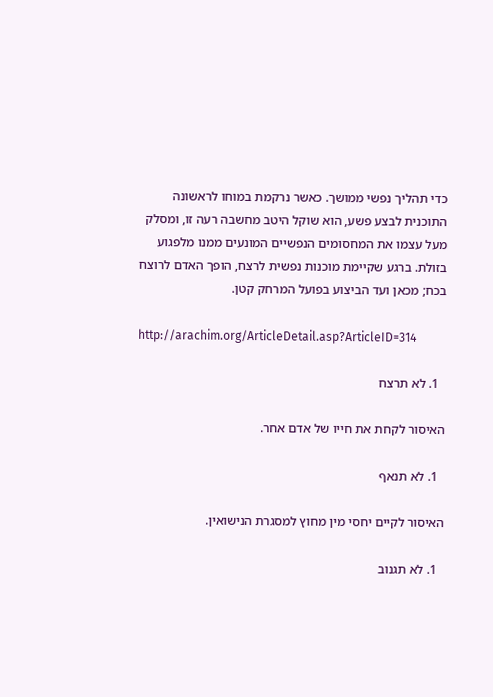כדי תהליך נפשי ממושך. כאשר נרקמת במוחו לראשונה התוכנית לבצע פשע, הוא שוקל היטב מחשבה רעה זו, ומסלק מעל עצמו את המחסומים הנפשיים המונעים ממנו מלפגוע בזולת. ברגע שקיימת מוכנות נפשית לרצח, הופך האדם לרוצח בכח; מכאן ועד הביצוע בפועל המרחק קטן.

http://arachim.org/ArticleDetail.asp?ArticleID=314

  1. לא תרצח

האיסור לקחת את חייו של אדם אחר.

  1. לא תנאף

האיסור לקיים יחסי מין מחוץ למסגרת הנישואין.

  1. לא תגנוב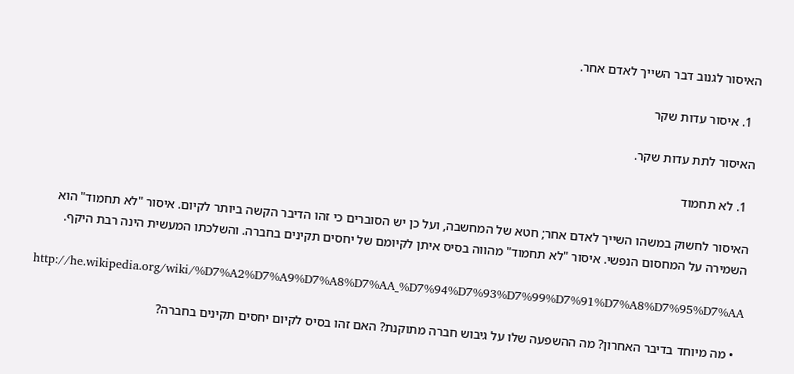האיסור לגנוב דבר השייך לאדם אחר.

  1. איסור עדות שקר

האיסור לתת עדות שקר.

  1. לא תחמוד

האיסור לחשוק במשהו השייך לאדם אחר; חטא של המחשבה, ועל כן יש הסוברים כי זהו הדיבר הקשה ביותר לקיום. איסור "לא תחמוד" הוא השמירה על המחסום הנפשי. איסור "לא תחמוד" מהווה בסיס איתן לקיומם של יחסים תקינים בחברה. והשלכתו המעשית הינה רבת היקף.

http://he.wikipedia.org/wiki/%D7%A2%D7%A9%D7%A8%D7%AA_%D7%94%D7%93%D7%99%D7%91%D7%A8%D7%95%D7%AA

  • מה מיוחד בדיבר האחרון? מה ההשפעה שלו על גיבוש חברה מתוקנת? האם זהו בסיס לקיום יחסים תקינים בחברה?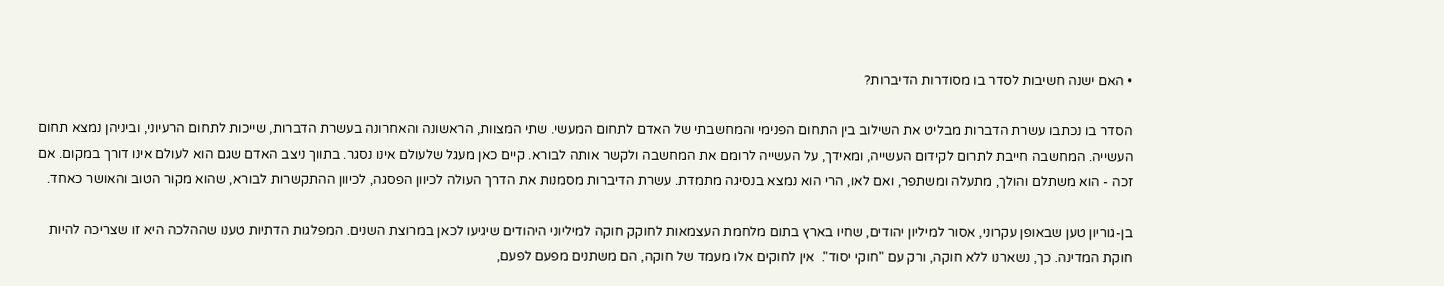• האם ישנה חשיבות לסדר בו מסודרות הדיברות?

הסדר בו נכתבו עשרת הדברות מבליט את השילוב בין התחום הפנימי והמחשבתי של האדם לתחום המעשי. שתי המצוות, הראשונה והאחרונה בעשרת הדברות, שייכות לתחום הרעיוני, וביניהן נמצא תחום העשייה. המחשבה חייבת לתרום לקידום העשייה, ומאידך, על העשייה לרומם את המחשבה ולקשר אותה לבורא. קיים כאן מעגל שלעולם אינו נסגר. בתווך ניצב האדם שגם הוא לעולם אינו דורך במקום. אם זכה - הוא משתלם והולך, מתעלה ומשתפר, ואם לאו, הרי הוא נמצא בנסיגה מתמדת. עשרת הדיברות מסמנות את הדרך העולה לכיוון הפסגה, לכיוון ההתקשרות לבורא, שהוא מקור הטוב והאושר כאחד.

בן-גוריון טען שבאופן עקרוני, אסור למיליון יהודים, שחיו בארץ בתום מלחמת העצמאות לחוקק חוקה למיליוני היהודים שיגיעו לכאן במרוצת השנים. המפלגות הדתיות טענו שההלכה היא זו שצריכה להיות חוקת המדינה. כך, נשארנו ללא חוקה, ורק עם "חוקי יסוד".  אין לחוקים אלו מעמד של חוקה, הם משתנים מפעם לפעם,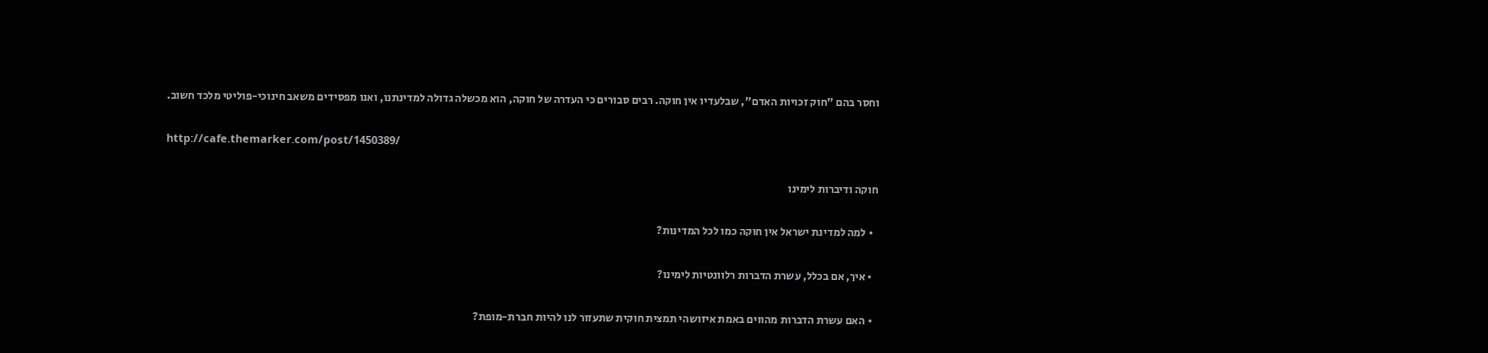וחסר בהם "חוק זכויות האדם", שבלעדיו אין חוקה. רבים סבורים כי העדרה של חוקה, הוא מכשלה גדולה למדינתנו, ואנו מפסידים משאב חינוכי-פוליטי מלכד חשוב.

http://cafe.themarker.com/post/1450389/

חוקה ודיברות לימינו

  • למה למדינת ישראל אין חוקה כמו לכל המדינות?

  • איך, אם בכלל, עשרת הדברות רלוונטיות לימינו?

  • האם עשרת הדברות מהווים באמת איזושהי תמצית חוקית שתעזור לנו להיות חברת-מופת?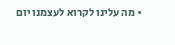• מה עלינו לקרוא לעצמנו יום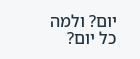יום? ולמה כל יום?